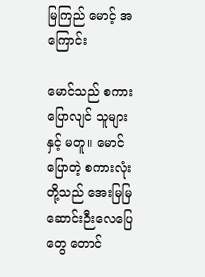မြကြည် မောင့် အကြောင်း

မောင်သည် စကားပြောလျင် သူများနှင့် မတူ။ မောင်ပြောတဲ့ စကားလုံးတို့သည် အေးမြမြ ဆောင်းဉီးလေပြေတွေ တောင်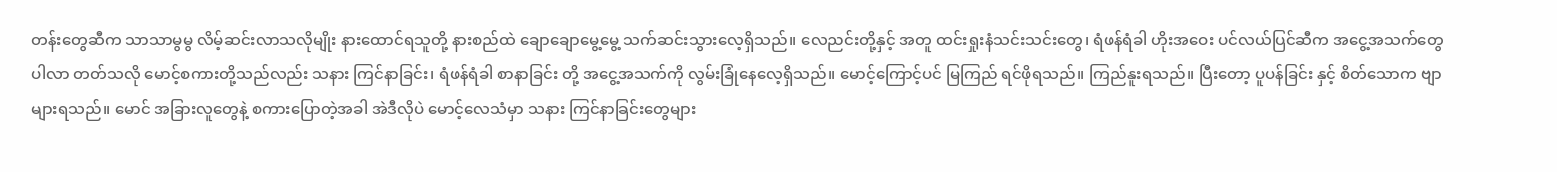တန်းတွေဆီက သာသာမွမွ လိမ့်ဆင်းလာသလိုမျိုး နားထောင်ရသူတို့ နားစည်ထဲ ချောချောမွေ့မွေ့ သက်ဆင်းသွားလေ့ရှိသည်။ လေညင်းတို့နှင့် အတူ ထင်းရှုးနံသင်းသင်းတွေ၊ ရံဖန်ရံခါ ဟိုးအဝေး ပင်လယ်ပြင်ဆီက အငွေ့အသက်တွေ ပါလာ တတ်သလို မောင့်စကားတို့သည်လည်း သနား ကြင်နာခြင်း၊ ရံဖန်ရံခါ စာနာခြင်း တို့ အငွေ့အသက်ကို လွမ်းခြုံနေလေ့ရှိသည်။ မောင့်ကြောင့်ပင် မြကြည် ရင်ဖိုရသည်။ ကြည်နူးရသည်။ ပြီးတော့ ပူပန်ခြင်း နှင့် စိတ်သောက ဗျာများရသည်။ မောင် အခြားလူတွေနဲ့ စကားပြောတဲ့အခါ အဲဒီလိုပဲ မောင့်လေသံမှာ သနား ကြင်နာခြင်းတွေများ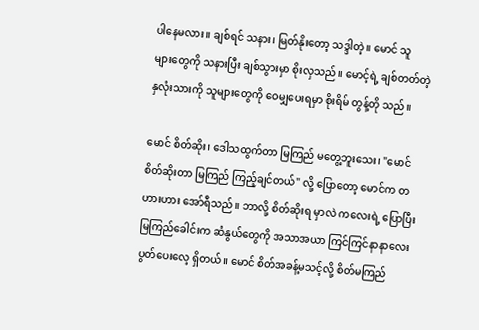ပါနေမလား။ ချစ်ရင် သနား၊ မြတ်နိုးတော့ သဒ္ဒါတဲ့။ မောင် သူများ‌‌တွေကို သနားပြီး ချစ်သွားမှာ စိုးလှသည်။ မောင့်ရဲ့ ချစ်တတ်တဲ့ နှလုံးသားကို သူများတွေကို ဝေမျှပေးရမှာ စိုးရိမ် တွန့်တို သည်။

မောင် စိတ်ဆိုး၊ ဒေါသထွက်တာ မြကြည် မတွေ့ဘူးသေး၊ "မောင် စိတ်ဆိုးတာ မြကြည် ကြည့်ချင်တယ်" လို့ ပြောတော့ မောင်က တဟားဟား အော်ရီသည်။ ဘာလို့ စိတ်ဆိုးရ မှာလဲ ကလေးရဲ့ ပြောပြီး မြကြည်ခေါင်းက ဆံနွယ်တွေကို အသာအယာ ကြင်ကြင်နာနာလေး ပွတ်ပေးလေ့ ရှိတယ်။ မောင် စိတ်အခန့်မသင့်လို့ စိတ်မကြည်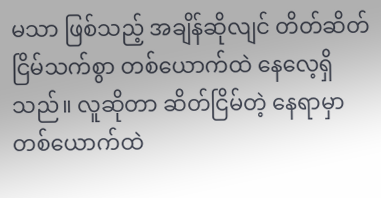မသာ ဖြစ်သည့် အချိန်ဆိုလျင် တိတ်ဆိတ် ငြိမ်သက်စွာ တစ်ယောက်ထဲ နေလေ့ရှိသည်။ လူဆိုတာ ဆိတ်ငြိမ်တဲ့ နေရာမှာ တစ်ယောက်ထဲ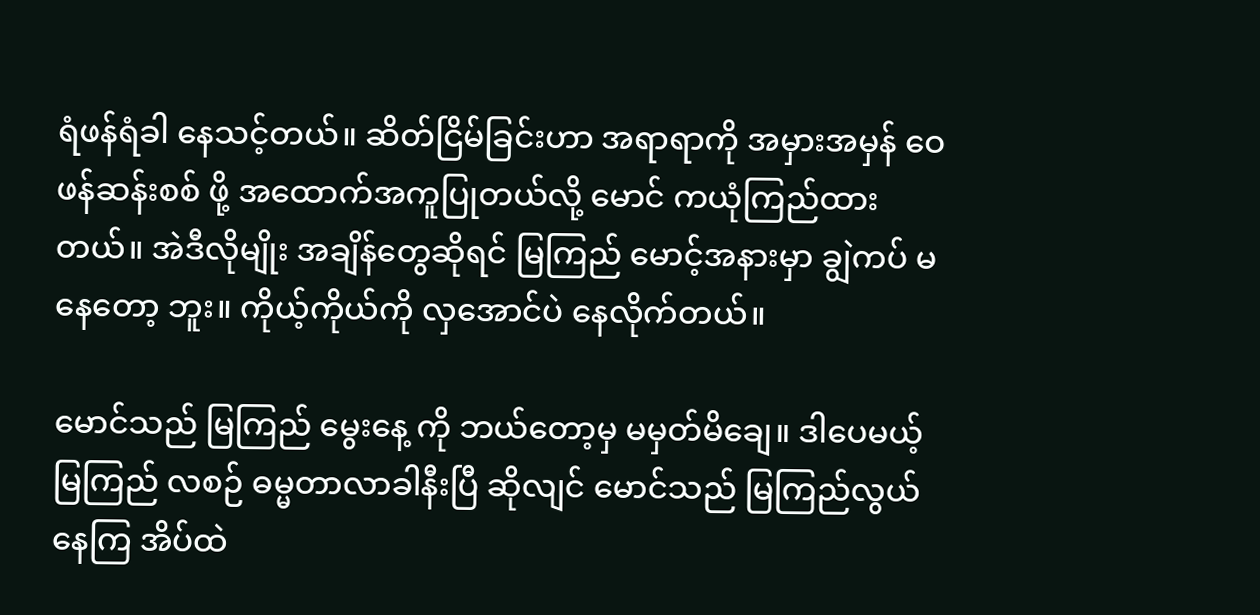ရံဖန်ရံခါ နေသင့်တယ်။ ဆိတ်ငြိမ်ခြင်းဟာ အရာရာကို အမှားအမှန် ဝေဖန်ဆန်းစစ် ဖို့ အထောက်အကူပြုတယ်လို့ မောင် ကယုံကြည်ထားတယ်။ အဲဒီလိုမျိုး အချိန်တွေဆိုရင် မြကြည် မောင့်အနားမှာ ချွဲကပ် မနေတော့ ဘူး။ ကိုယ့်ကိုယ်ကို လှအောင်ပဲ နေလိုက်တယ်။

မောင်သည် မြကြည် မွေးနေ့ ကို ဘယ်တော့မှ မမှတ်မိချေ။ ဒါပေမယ့် မြကြည် လစဉ် ဓမ္မတာလာခါနီးပြီ ဆိုလျင် မောင်သည် မြကြည်လွယ်နေကြ အိပ်ထဲ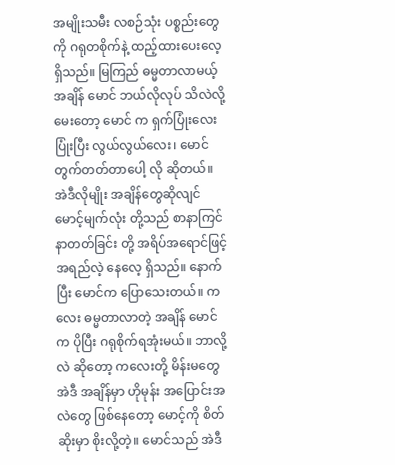အမျိုးသမီး လစဉ်သုံး ပစ္စည်းတွေ ကို ဂရုတစိုက်နဲ့ ထည့်ထားပေးလေ့ရှိသည်။ မြကြည် ဓမ္မတာလာမယ့် အချိန် မောင် ဘယ်လိုလုပ် သိလဲလို့ မေးတော့ မောင် က ရှက်ပြုံးလေး ပြုံးပြီး လွယ်လွယ်လေး၊ မောင် တွက်တတ်တာပေါ့ လို ဆိုတယ်။ အဲဒီလိုမျိုး အချိန်တွေဆိုလျင် မောင့်မျက်လုံး တို့သည် စာနာကြင်နာတတ်ခြင်း တို့ အရိပ်အရောင်ဖြင့် အရည်လဲ့ နေလေ့ ရှိသည်။ နောက်ပြီး မောင်က ပြောသေးတယ်။ ကလေး ဓမ္မတာလာတဲ့ အချိန် မောင်က ပိုပြီး ဂရုစိုက်ရအုံးမယ်။ ဘာလို့လဲ ဆိုတော့ ကလေးတို့ မိန်းမတွေ အဲဒီ အချိန်မှာ ဟိုမုန်း အပြောင်းအလဲတွေ ဖြစ်နေတော့ မောင့်ကို စိတ်ဆိုးမှာ စိုးလို့တဲ့။ မောင်သည် အဲဒီ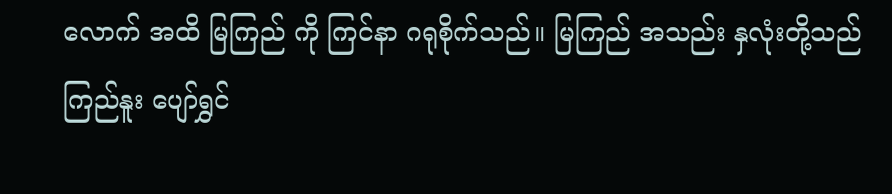လောက် အထိ မြကြည် ကို ကြင်နာ ဂရုစိုက်သည်။ မြကြည် အသည်း နှလုံးတို့သည် ကြည်နူး ပျော်ရွှင်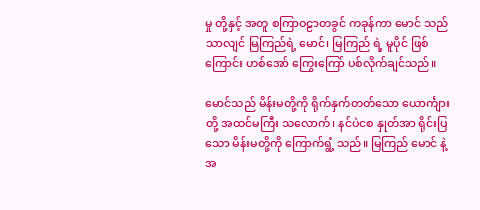မှု တို့နှင့် အတူ စကြာဝဠာတခွင် ကခုန်ကာ မောင် သည်သာလျင် မြကြည်ရဲ့ မောင်၊ မြကြည် ရဲ့ မူပိုင် ဖြစ်ကြောင်း ဟစ်အော် ကြွေးကြော် ပစ်လိုက်ချင်သည်။

မောင်သည် မိန်းမတို့ကို ရိုက်နှက်တတ်သော ယောင်္ကျား တို့ အထင်မကြီး သလောက်၊ နင်ပဲငစ နှုတ်အာ ရိုင်းပြသော မိန်းမတို့ကို ကြောက်ရွံ့ သည်။ မြကြည် မောင် နဲ့အ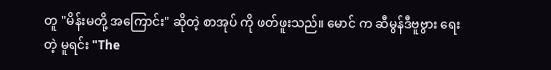တူ "မိန်းမတို့ အကြောင်း" ဆိုတဲ့ စာအုပ် ကို ဖတ်ဖူးသည်။ မောင် က ဆီမွန်ဒီဗူဗွား ရေးတဲ့ မူရင်း "The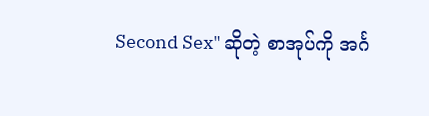Second Sex" ဆိုတဲ့ စာအုပ်ကို အင်္ဂ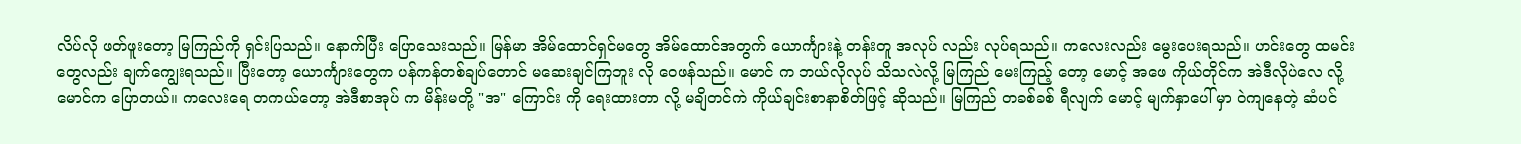လိပ်လို ဖတ်ဖူးတော့ မြကြည်ကို ရှင်းပြသည်။ နောက်ပြီး ပြောသေးသည်။ မြန်မာ အိမ်ထောင်ရှင်မတွေ အိမ်ထောင်အတွက် ယောင်္ကျားနဲ့ တန်းတူ အလုပ် လည်း လုပ်ရသည်။ ကလေးလည်း မွေးပေးရသည်။ ဟင်းတွေ ထမင်းတွေလည်း ချက်ကျွေးရသည်။ ပြီးတော့ ယောင်္ကျားတွေက ပန်ကန်တစ်ချပ်တောင် မဆေးချင်ကြဘူး လို ဝေဖန်သည်။ မောင် က ဘယ်လိုလုပ် သိသလဲလို့ မြကြည် မေးကြည့် တော့ မောင့် အဖေ ကိုယ်တိုင်က အဲဒီလိုပဲလေ လို့ မောင်က ပြောတယ်။ ကလေးရေ တကယ်တော့ အဲဒီစာအုပ် က မိန်းမတို့ "အ" ကြောင်း ကို ရေးထားတာ လို့ မချိတင်ကဲ ကိုယ်ချင်းစာနာစိတ်ဖြင့် ဆိုသည်။ မြကြည် တခစ်ခစ် ရီလျက် မောင့် မျက်နှာပေါ် မှာ ဝဲကျနေတဲ့ ဆံပင်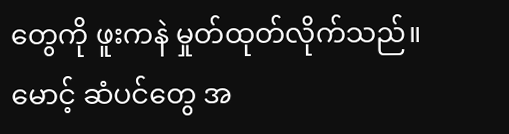တွေကို ဖူးကနဲ မှုတ်ထုတ်လိုက်သည်။ မောင့် ဆံပင်တွေ အ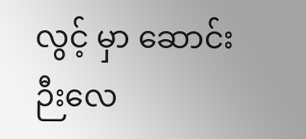လွင့် မှာ ဆောင်းဉီးလေ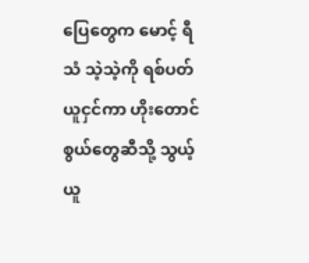ပြေတွေက မောင့် ရီသံ သဲ့သဲ့ကို ရစ်ပတ်ယူငှင်ကာ ဟိုးတောင်စွယ်တွေဆီသို့ သွယ့်ယူ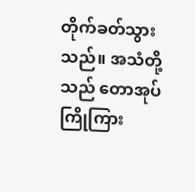တိုက်ခတ်သွားသည်။ အသံတို့သည် တောအုပ်ကြိုကြား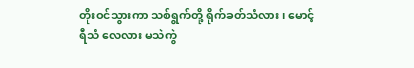တိုးဝင်သွားကာ သစ်ရွက်တို့ ရိုက်ခတ်သံလား၊ မောင့်ရီသံ လေလား မသဲကွဲ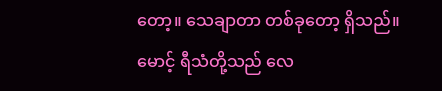တော့။ သေချာတာ တစ်ခုတော့ ရှိသည်။ မောင့် ရီသံတို့သည် လေ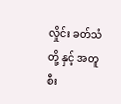လှိုင်း ခတ်သံ တို့ နှင့် အတူ စီး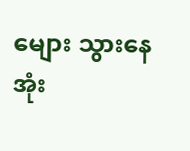မျေား သွားနေ အုံး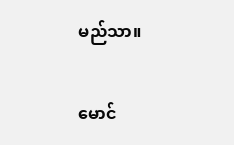မည်သာ။

မောင်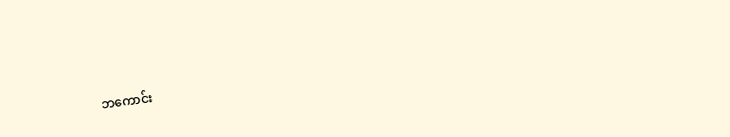ဘကောင်း